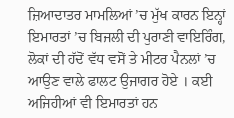ਜ਼ਿਆਦਾਤਰ ਮਾਮਲਿਆਂ ’ਚ ਮੁੱਖ ਕਾਰਨ ਇਨ੍ਹਾਂ ਇਮਾਰਤਾਂ ’ਚ ਬਿਜਲੀ ਦੀ ਪੁਰਾਣੀ ਵਾਇਰਿੰਗ, ਲੋਕਾਂ ਦੀ ਹੱਦੋਂ ਵੱਧ ਵਸੋਂ ਤੇ ਮੀਟਰ ਪੈਨਲਾਂ ’ਚ ਆਉਣ ਵਾਲੇ ਫਾਲਟ ਉਜਾਗਰ ਹੋਏ । ਕਈ ਅਜਿਹੀਆਂ ਵੀ ਇਮਾਰਤਾਂ ਹਨ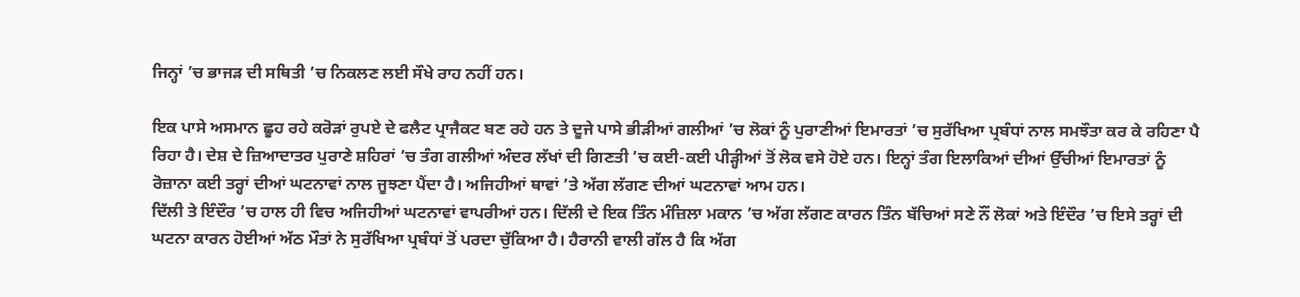ਜਿਨ੍ਹਾਂ ’ਚ ਭਾਜੜ ਦੀ ਸਥਿਤੀ ’ਚ ਨਿਕਲਣ ਲਈ ਸੌਖੇ ਰਾਹ ਨਹੀਂ ਹਨ।

ਇਕ ਪਾਸੇ ਅਸਮਾਨ ਛੂਹ ਰਹੇ ਕਰੋੜਾਂ ਰੁਪਏ ਦੇ ਫਲੈਟ ਪ੍ਰਾਜੈਕਟ ਬਣ ਰਹੇ ਹਨ ਤੇ ਦੂਜੇ ਪਾਸੇ ਭੀੜੀਆਂ ਗਲੀਆਂ ’ਚ ਲੋਕਾਂ ਨੂੰ ਪੁਰਾਣੀਆਂ ਇਮਾਰਤਾਂ ’ਚ ਸੁਰੱਖਿਆ ਪ੍ਰਬੰਧਾਂ ਨਾਲ ਸਮਝੌਤਾ ਕਰ ਕੇ ਰਹਿਣਾ ਪੈ ਰਿਹਾ ਹੈ। ਦੇਸ਼ ਦੇ ਜ਼ਿਆਦਾਤਰ ਪੁਰਾਣੇ ਸ਼ਹਿਰਾਂ ’ਚ ਤੰਗ ਗਲੀਆਂ ਅੰਦਰ ਲੱਖਾਂ ਦੀ ਗਿਣਤੀ ’ਚ ਕਈ-ਕਈ ਪੀੜ੍ਹੀਆਂ ਤੋਂ ਲੋਕ ਵਸੇ ਹੋਏ ਹਨ। ਇਨ੍ਹਾਂ ਤੰਗ ਇਲਾਕਿਆਂ ਦੀਆਂ ਉੱਚੀਆਂ ਇਮਾਰਤਾਂ ਨੂੰ ਰੋਜ਼ਾਨਾ ਕਈ ਤਰ੍ਹਾਂ ਦੀਆਂ ਘਟਨਾਵਾਂ ਨਾਲ ਜੂਝਣਾ ਪੈਂਦਾ ਹੈ। ਅਜਿਹੀਆਂ ਥਾਵਾਂ ’ਤੇ ਅੱਗ ਲੱਗਣ ਦੀਆਂ ਘਟਨਾਵਾਂ ਆਮ ਹਨ।
ਦਿੱਲੀ ਤੇ ਇੰਦੌਰ ’ਚ ਹਾਲ ਹੀ ਵਿਚ ਅਜਿਹੀਆਂ ਘਟਨਾਵਾਂ ਵਾਪਰੀਆਂ ਹਨ। ਦਿੱਲੀ ਦੇ ਇਕ ਤਿੰਨ ਮੰਜ਼ਿਲਾ ਮਕਾਨ ’ਚ ਅੱਗ ਲੱਗਣ ਕਾਰਨ ਤਿੰਨ ਬੱਚਿਆਂ ਸਣੇ ਨੌਂ ਲੋਕਾਂ ਅਤੇ ਇੰਦੌਰ ’ਚ ਇਸੇ ਤਰ੍ਹਾਂ ਦੀ ਘਟਨਾ ਕਾਰਨ ਹੋਈਆਂ ਅੱਠ ਮੌਤਾਂ ਨੇ ਸੁਰੱਖਿਆ ਪ੍ਰਬੰਧਾਂ ਤੋਂ ਪਰਦਾ ਚੁੱਕਿਆ ਹੈ। ਹੈਰਾਨੀ ਵਾਲੀ ਗੱਲ ਹੈ ਕਿ ਅੱਗ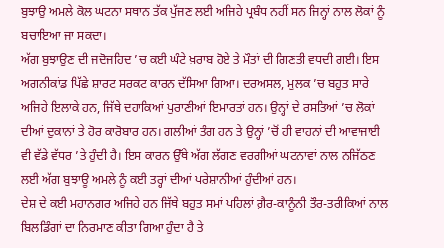ਬੁਝਾਉ ਅਮਲੇ ਕੋਲ ਘਟਨਾ ਸਥਾਨ ਤੱਕ ਪੁੱਜਣ ਲਈ ਅਜਿਹੇ ਪ੍ਰਬੰਧ ਨਹੀਂ ਸਨ ਜਿਨ੍ਹਾਂ ਨਾਲ ਲੋਕਾਂ ਨੂੰ ਬਚਾਇਆ ਜਾ ਸਕਦਾ।
ਅੱਗ ਬੁਝਾਉਣ ਦੀ ਜਦੋਜਹਿਦ ’ਚ ਕਈ ਘੰਟੇ ਖ਼ਰਾਬ ਹੋਏ ਤੇ ਮੌਤਾਂ ਦੀ ਗਿਣਤੀ ਵਧਦੀ ਗਈ। ਇਸ ਅਗਨੀਕਾਂਡ ਪਿੱਛੇ ਸ਼ਾਰਟ ਸਰਕਟ ਕਾਰਨ ਦੱਸਿਆ ਗਿਆ। ਦਰਅਸਲ, ਮੁਲਕ ’ਚ ਬਹੁਤ ਸਾਰੇ ਅਜਿਹੇ ਇਲਾਕੇ ਹਨ, ਜਿੱਥੇ ਦਹਾਕਿਆਂ ਪੁਰਾਣੀਆਂ ਇਮਾਰਤਾਂ ਹਨ। ਉਨ੍ਹਾਂ ਦੇ ਰਸਤਿਆਂ ’ਚ ਲੋਕਾਂ ਦੀਆਂ ਦੁਕਾਨਾਂ ਤੇ ਹੋਰ ਕਾਰੋਬਾਰ ਹਨ। ਗਲੀਆਂ ਤੰਗ ਹਨ ਤੇ ਉਨ੍ਹਾਂ ’ਚੋਂ ਹੀ ਵਾਹਨਾਂ ਦੀ ਆਵਾਜਾਈ ਵੀ ਵੱਡੇ ਵੱਧਰ ’ਤੇ ਹੁੰਦੀ ਹੈ। ਇਸ ਕਾਰਨ ਉੱਥੇ ਅੱਗ ਲੱਗਣ ਵਰਗੀਆਂ ਘਟਨਾਵਾਂ ਨਾਲ ਨਜਿੱਠਣ ਲਈ ਅੱਗ ਬੁਝਾਊ ਅਮਲੇ ਨੂੰ ਕਈ ਤਰ੍ਹਾਂ ਦੀਆਂ ਪਰੇਸ਼ਾਨੀਆਂ ਹੁੰਦੀਆਂ ਹਨ।
ਦੇਸ਼ ਦੇ ਕਈ ਮਹਾਨਗਰ ਅਜਿਹੇ ਹਨ ਜਿੱਥੇ ਬਹੁਤ ਸਮਾਂ ਪਹਿਲਾਂ ਗ਼ੈਰ-ਕਾਨੂੰਨੀ ਤੌਰ-ਤਰੀਕਿਆਂ ਨਾਲ ਬਿਲਡਿੰਗਾਂ ਦਾ ਨਿਰਮਾਣ ਕੀਤਾ ਗਿਆ ਹੁੰਦਾ ਹੈ ਤੇ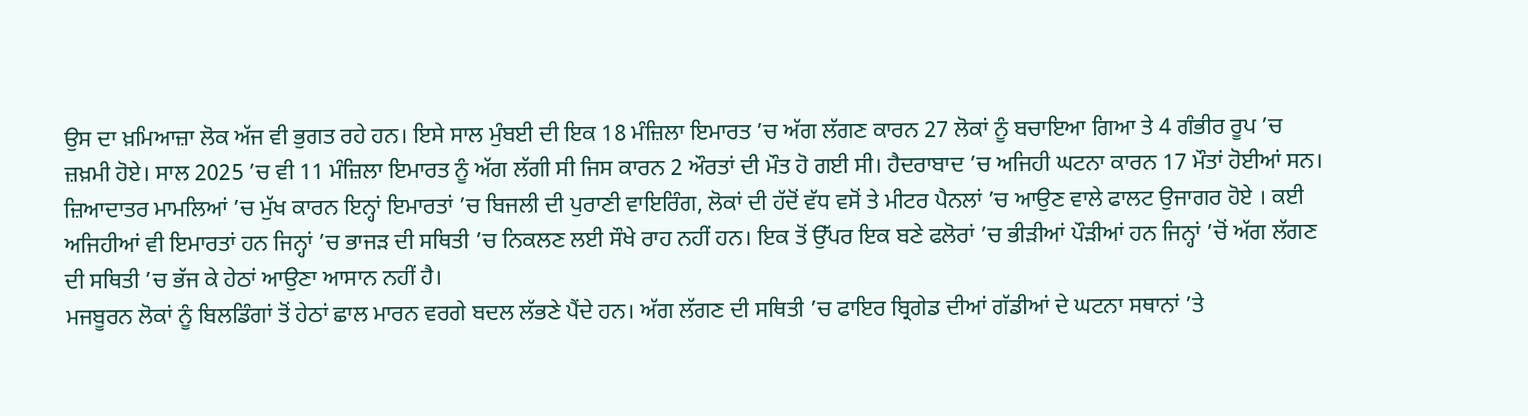ਉਸ ਦਾ ਖ਼ਮਿਆਜ਼ਾ ਲੋਕ ਅੱਜ ਵੀ ਭੁਗਤ ਰਹੇ ਹਨ। ਇਸੇ ਸਾਲ ਮੁੰਬਈ ਦੀ ਇਕ 18 ਮੰਜ਼ਿਲਾ ਇਮਾਰਤ ’ਚ ਅੱਗ ਲੱਗਣ ਕਾਰਨ 27 ਲੋਕਾਂ ਨੂੰ ਬਚਾਇਆ ਗਿਆ ਤੇ 4 ਗੰਭੀਰ ਰੂਪ ’ਚ ਜ਼ਖ਼ਮੀ ਹੋਏ। ਸਾਲ 2025 ’ਚ ਵੀ 11 ਮੰਜ਼ਿਲਾ ਇਮਾਰਤ ਨੂੰ ਅੱਗ ਲੱਗੀ ਸੀ ਜਿਸ ਕਾਰਨ 2 ਔਰਤਾਂ ਦੀ ਮੌਤ ਹੋ ਗਈ ਸੀ। ਹੈਦਰਾਬਾਦ ’ਚ ਅਜਿਹੀ ਘਟਨਾ ਕਾਰਨ 17 ਮੌਤਾਂ ਹੋਈਆਂ ਸਨ।
ਜ਼ਿਆਦਾਤਰ ਮਾਮਲਿਆਂ ’ਚ ਮੁੱਖ ਕਾਰਨ ਇਨ੍ਹਾਂ ਇਮਾਰਤਾਂ ’ਚ ਬਿਜਲੀ ਦੀ ਪੁਰਾਣੀ ਵਾਇਰਿੰਗ, ਲੋਕਾਂ ਦੀ ਹੱਦੋਂ ਵੱਧ ਵਸੋਂ ਤੇ ਮੀਟਰ ਪੈਨਲਾਂ ’ਚ ਆਉਣ ਵਾਲੇ ਫਾਲਟ ਉਜਾਗਰ ਹੋਏ । ਕਈ ਅਜਿਹੀਆਂ ਵੀ ਇਮਾਰਤਾਂ ਹਨ ਜਿਨ੍ਹਾਂ ’ਚ ਭਾਜੜ ਦੀ ਸਥਿਤੀ ’ਚ ਨਿਕਲਣ ਲਈ ਸੌਖੇ ਰਾਹ ਨਹੀਂ ਹਨ। ਇਕ ਤੋਂ ਉੱਪਰ ਇਕ ਬਣੇ ਫਲੋਰਾਂ ’ਚ ਭੀੜੀਆਂ ਪੌੜੀਆਂ ਹਨ ਜਿਨ੍ਹਾਂ ’ਚੋਂ ਅੱਗ ਲੱਗਣ ਦੀ ਸਥਿਤੀ ’ਚ ਭੱਜ ਕੇ ਹੇਠਾਂ ਆਉਣਾ ਆਸਾਨ ਨਹੀਂ ਹੈ।
ਮਜਬੂਰਨ ਲੋਕਾਂ ਨੂੰ ਬਿਲਡਿੰਗਾਂ ਤੋਂ ਹੇਠਾਂ ਛਾਲ ਮਾਰਨ ਵਰਗੇ ਬਦਲ ਲੱਭਣੇ ਪੈਂਦੇ ਹਨ। ਅੱਗ ਲੱਗਣ ਦੀ ਸਥਿਤੀ ’ਚ ਫਾਇਰ ਬ੍ਰਿਗੇਡ ਦੀਆਂ ਗੱਡੀਆਂ ਦੇ ਘਟਨਾ ਸਥਾਨਾਂ ’ਤੇ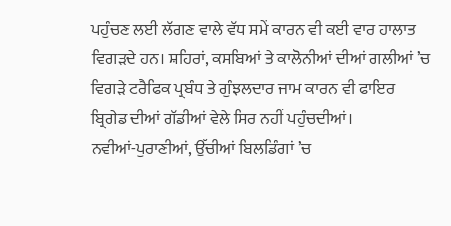ਪਹੁੰਚਣ ਲਈ ਲੱਗਣ ਵਾਲੇ ਵੱਧ ਸਮੇਂ ਕਾਰਨ ਵੀ ਕਈ ਵਾਰ ਹਾਲਾਤ ਵਿਗੜਦੇ ਹਨ। ਸ਼ਹਿਰਾਂ, ਕਸਬਿਆਂ ਤੇ ਕਾਲੋਨੀਆਂ ਦੀਆਂ ਗਲੀਆਂ ’ਚ ਵਿਗੜੇ ਟਰੈਫਿਕ ਪ੍ਰਬੰਧ ਤੇ ਗੁੰਝਲਦਾਰ ਜਾਮ ਕਾਰਨ ਵੀ ਫਾਇਰ ਬ੍ਰਿਗੇਡ ਦੀਆਂ ਗੱਡੀਆਂ ਵੇਲੇ ਸਿਰ ਨਹੀਂ ਪਹੁੰਚਦੀਆਂ।
ਨਵੀਆਂ-ਪੁਰਾਣੀਆਂ, ਉੱਚੀਆਂ ਬਿਲਡਿੰਗਾਂ ’ਚ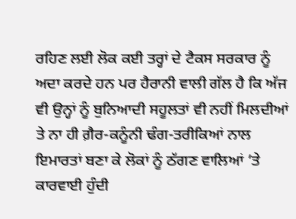ਰਹਿਣ ਲਈ ਲੋਕ ਕਈ ਤਰ੍ਹਾਂ ਦੇ ਟੈਕਸ ਸਰਕਾਰ ਨੂੰ ਅਦਾ ਕਰਦੇ ਹਨ ਪਰ ਹੈਰਾਨੀ ਵਾਲੀ ਗੱਲ ਹੈ ਕਿ ਅੱਜ ਵੀ ਉਨ੍ਹਾਂ ਨੂੰ ਬੁਨਿਆਦੀ ਸਹੂਲਤਾਂ ਵੀ ਨਹੀਂ ਮਿਲਦੀਆਂ ਤੇ ਨਾ ਹੀ ਗ਼ੈਰ-ਕਨੂੰਨੀ ਢੰਗ-ਤਰੀਕਿਆਂ ਨਾਲ ਇਮਾਰਤਾਂ ਬਣਾ ਕੇ ਲੋਕਾਂ ਨੂੰ ਠੱਗਣ ਵਾਲਿਆਂ ’ਤੇ ਕਾਰਵਾਈ ਹੁੰਦੀ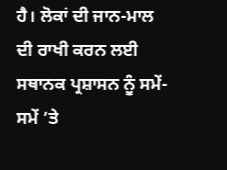ਹੈ। ਲੋਕਾਂ ਦੀ ਜਾਨ-ਮਾਲ ਦੀ ਰਾਖੀ ਕਰਨ ਲਈ ਸਥਾਨਕ ਪ੍ਰਸ਼ਾਸਨ ਨੂੰ ਸਮੇਂ-ਸਮੇਂ ’ਤੇ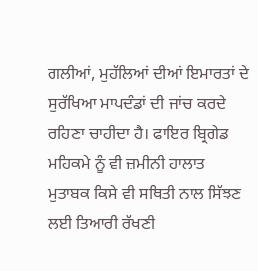ਗਲੀਆਂ, ਮੁਹੱਲਿਆਂ ਦੀਆਂ ਇਮਾਰਤਾਂ ਦੇ ਸੁਰੱਖਿਆ ਮਾਪਦੰਡਾਂ ਦੀ ਜਾਂਚ ਕਰਦੇ ਰਹਿਣਾ ਚਾਹੀਦਾ ਹੈ। ਫਾਇਰ ਬ੍ਰਿਗੇਡ ਮਹਿਕਮੇ ਨੂੰ ਵੀ ਜ਼ਮੀਨੀ ਹਾਲਾਤ ਮੁਤਾਬਕ ਕਿਸੇ ਵੀ ਸਥਿਤੀ ਨਾਲ ਸਿੱਝਣ ਲਈ ਤਿਆਰੀ ਰੱਖਣੀ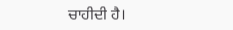ਚਾਹੀਦੀ ਹੈ।